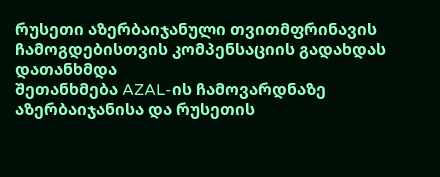რუსეთი აზერბაიჯანული თვითმფრინავის ჩამოგდებისთვის კომპენსაციის გადახდას დათანხმდა
შეთანხმება AZAL-ის ჩამოვარდნაზე
აზერბაიჯანისა და რუსეთის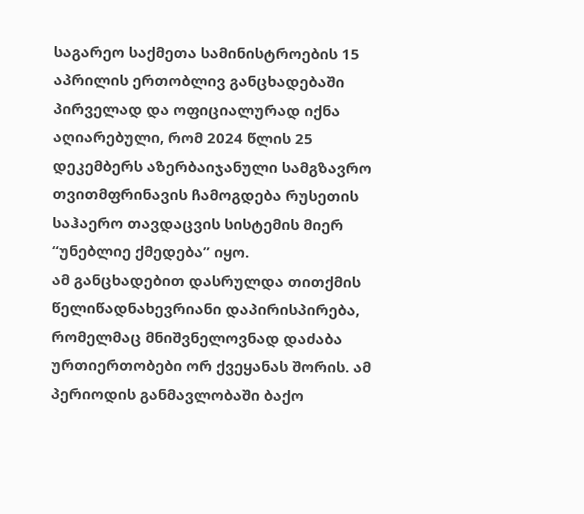საგარეო საქმეთა სამინისტროების 15 აპრილის ერთობლივ განცხადებაში პირველად და ოფიციალურად იქნა აღიარებული, რომ 2024 წლის 25 დეკემბერს აზერბაიჯანული სამგზავრო თვითმფრინავის ჩამოგდება რუსეთის საჰაერო თავდაცვის სისტემის მიერ “უნებლიე ქმედება” იყო.
ამ განცხადებით დასრულდა თითქმის წელიწადნახევრიანი დაპირისპირება, რომელმაც მნიშვნელოვნად დაძაბა ურთიერთობები ორ ქვეყანას შორის. ამ პერიოდის განმავლობაში ბაქო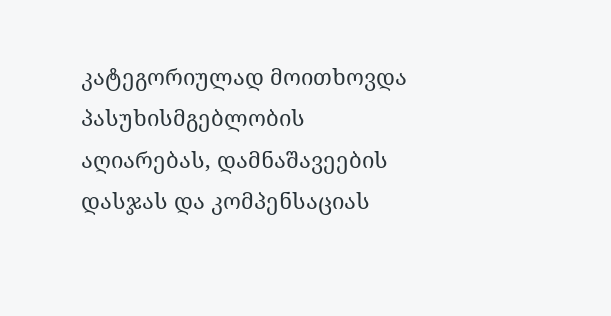კატეგორიულად მოითხოვდა პასუხისმგებლობის აღიარებას, დამნაშავეების დასჯას და კომპენსაციას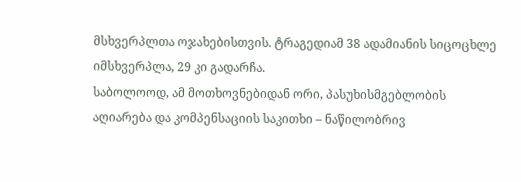მსხვერპლთა ოჯახებისთვის. ტრაგედიამ 38 ადამიანის სიცოცხლე იმსხვერპლა, 29 კი გადარჩა.
საბოლოოდ, ამ მოთხოვნებიდან ორი, პასუხისმგებლობის აღიარება და კომპენსაციის საკითხი – ნაწილობრივ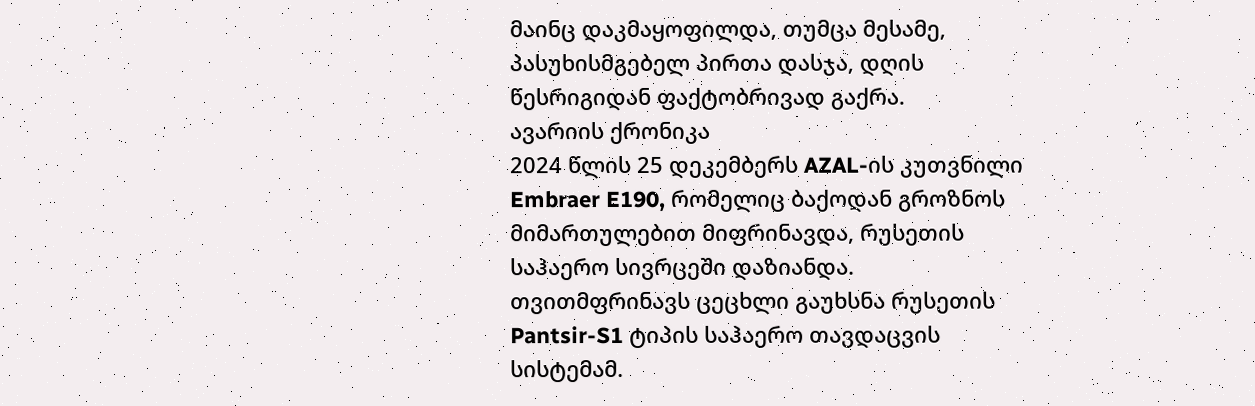მაინც დაკმაყოფილდა, თუმცა მესამე, პასუხისმგებელ პირთა დასჯა, დღის წესრიგიდან ფაქტობრივად გაქრა.
ავარიის ქრონიკა
2024 წლის 25 დეკემბერს AZAL-ის კუთვნილი Embraer E190, რომელიც ბაქოდან გროზნოს მიმართულებით მიფრინავდა, რუსეთის საჰაერო სივრცეში დაზიანდა. თვითმფრინავს ცეცხლი გაუხსნა რუსეთის Pantsir-S1 ტიპის საჰაერო თავდაცვის სისტემამ.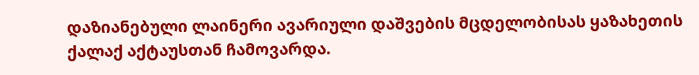დაზიანებული ლაინერი ავარიული დაშვების მცდელობისას ყაზახეთის ქალაქ აქტაუსთან ჩამოვარდა.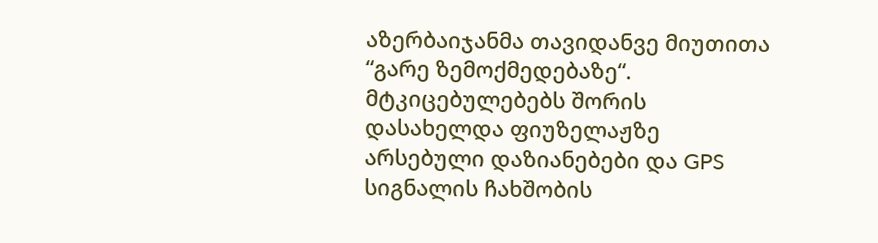აზერბაიჯანმა თავიდანვე მიუთითა “გარე ზემოქმედებაზე“. მტკიცებულებებს შორის დასახელდა ფიუზელაჟზე არსებული დაზიანებები და GPS სიგნალის ჩახშობის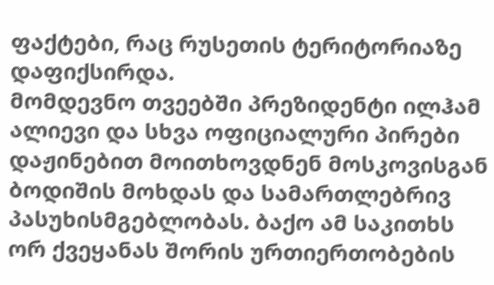ფაქტები, რაც რუსეთის ტერიტორიაზე დაფიქსირდა.
მომდევნო თვეებში პრეზიდენტი ილჰამ ალიევი და სხვა ოფიციალური პირები დაჟინებით მოითხოვდნენ მოსკოვისგან ბოდიშის მოხდას და სამართლებრივ პასუხისმგებლობას. ბაქო ამ საკითხს ორ ქვეყანას შორის ურთიერთობების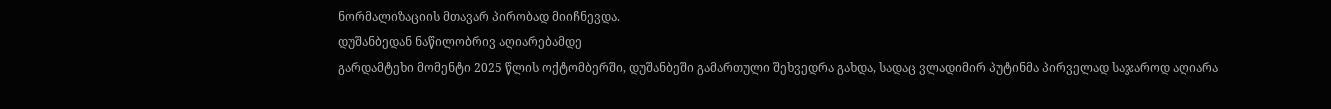ნორმალიზაციის მთავარ პირობად მიიჩნევდა.
დუშანბედან ნაწილობრივ აღიარებამდე
გარდამტეხი მომენტი 2025 წლის ოქტომბერში, დუშანბეში გამართული შეხვედრა გახდა, სადაც ვლადიმირ პუტინმა პირველად საჯაროდ აღიარა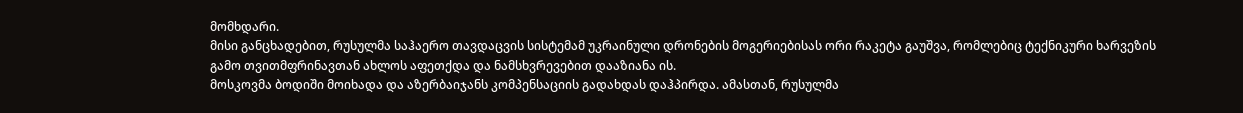მომხდარი.
მისი განცხადებით, რუსულმა საჰაერო თავდაცვის სისტემამ უკრაინული დრონების მოგერიებისას ორი რაკეტა გაუშვა, რომლებიც ტექნიკური ხარვეზის გამო თვითმფრინავთან ახლოს აფეთქდა და ნამსხვრევებით დააზიანა ის.
მოსკოვმა ბოდიში მოიხადა და აზერბაიჯანს კომპენსაციის გადახდას დაჰპირდა. ამასთან, რუსულმა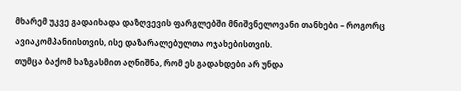მხარემ უკვე გადაიხადა დაზღვევის ფარგლებში მნიშვნელოვანი თანხები – როგორც ავიაკომპანიისთვის, ისე დაზარალებულთა ოჯახებისთვის.
თუმცა ბაქომ ხაზგასმით აღნიშნა, რომ ეს გადახდები არ უნდა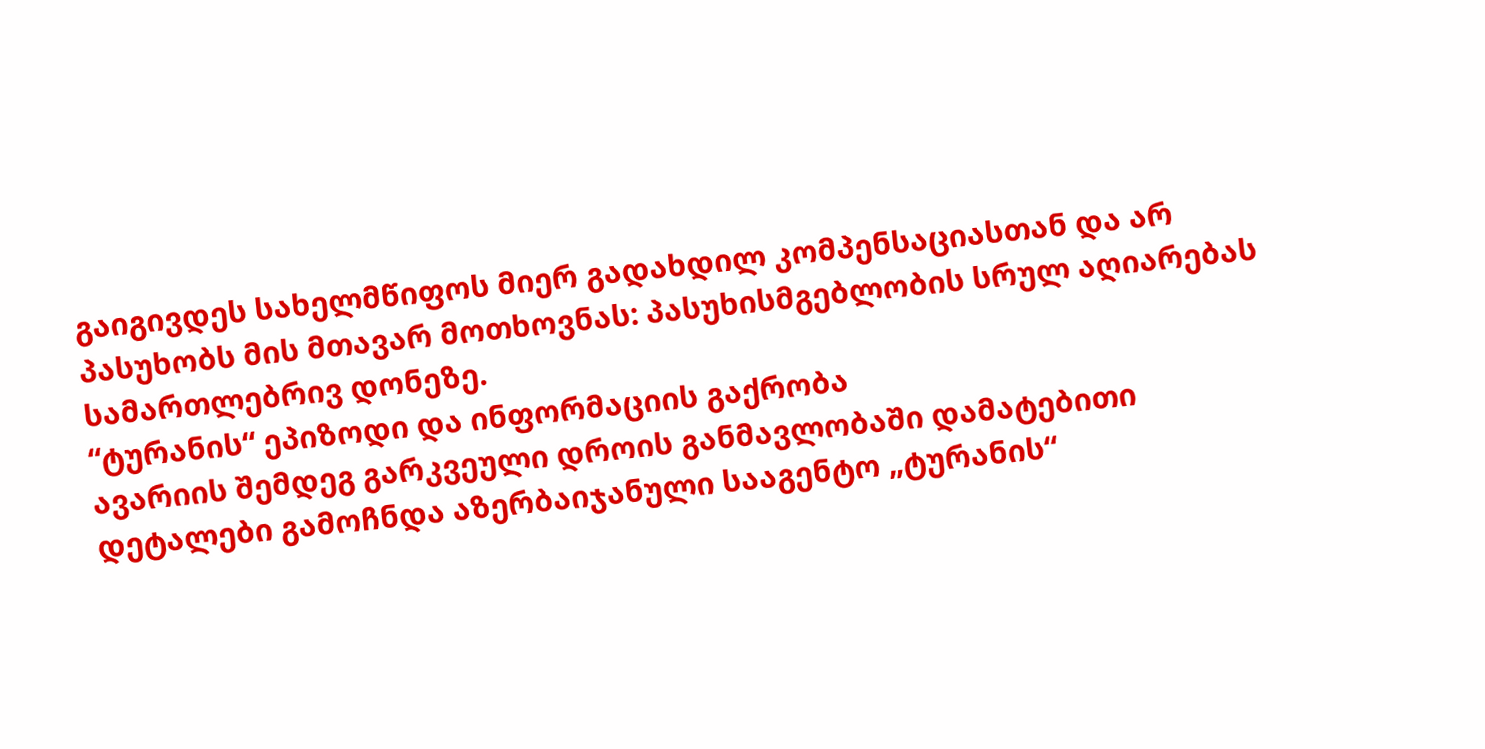გაიგივდეს სახელმწიფოს მიერ გადახდილ კომპენსაციასთან და არ პასუხობს მის მთავარ მოთხოვნას: პასუხისმგებლობის სრულ აღიარებას სამართლებრივ დონეზე.
“ტურანის“ ეპიზოდი და ინფორმაციის გაქრობა
ავარიის შემდეგ გარკვეული დროის განმავლობაში დამატებითი დეტალები გამოჩნდა აზერბაიჯანული სააგენტო „ტურანის“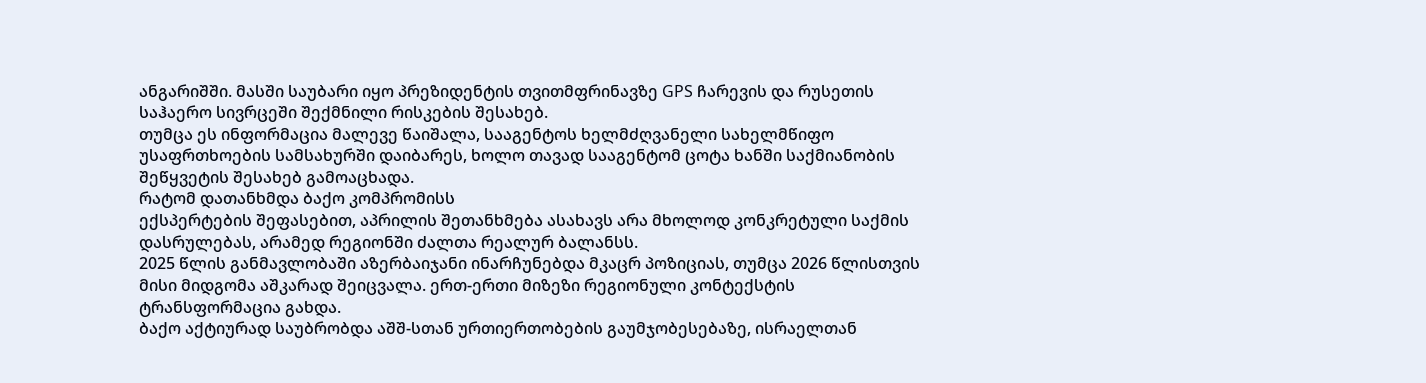ანგარიშში. მასში საუბარი იყო პრეზიდენტის თვითმფრინავზე GPS ჩარევის და რუსეთის საჰაერო სივრცეში შექმნილი რისკების შესახებ.
თუმცა ეს ინფორმაცია მალევე წაიშალა, სააგენტოს ხელმძღვანელი სახელმწიფო უსაფრთხოების სამსახურში დაიბარეს, ხოლო თავად სააგენტომ ცოტა ხანში საქმიანობის შეწყვეტის შესახებ გამოაცხადა.
რატომ დათანხმდა ბაქო კომპრომისს
ექსპერტების შეფასებით, აპრილის შეთანხმება ასახავს არა მხოლოდ კონკრეტული საქმის დასრულებას, არამედ რეგიონში ძალთა რეალურ ბალანსს.
2025 წლის განმავლობაში აზერბაიჯანი ინარჩუნებდა მკაცრ პოზიციას, თუმცა 2026 წლისთვის მისი მიდგომა აშკარად შეიცვალა. ერთ-ერთი მიზეზი რეგიონული კონტექსტის ტრანსფორმაცია გახდა.
ბაქო აქტიურად საუბრობდა აშშ-სთან ურთიერთობების გაუმჯობესებაზე, ისრაელთან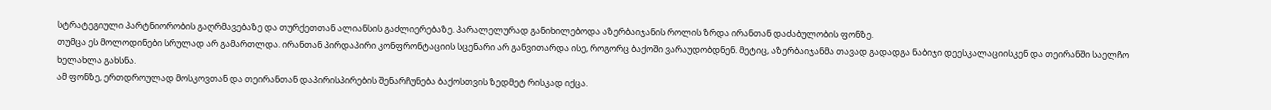სტრატეგიული პარტნიორობის გაღრმავებაზე და თურქეთთან ალიანსის გაძლიერებაზე. პარალელურად განიხილებოდა აზერბაიჯანის როლის ზრდა ირანთან დაძაბულობის ფონზე.
თუმცა ეს მოლოდინები სრულად არ გამართლდა. ირანთან პირდაპირი კონფრონტაციის სცენარი არ განვითარდა ისე, როგორც ბაქოში ვარაუდობდნენ. მეტიც, აზერბაიჯანმა თავად გადადგა ნაბიჯი დეესკალაციისკენ და თეირანში საელჩო ხელახლა გახსნა.
ამ ფონზე, ერთდროულად მოსკოვთან და თეირანთან დაპირისპირების შენარჩუნება ბაქოსთვის ზედმეტ რისკად იქცა.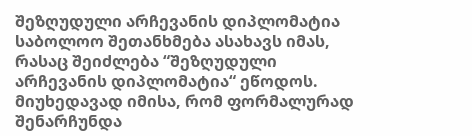შეზღუდული არჩევანის დიპლომატია
საბოლოო შეთანხმება ასახავს იმას, რასაც შეიძლება “შეზღუდული არჩევანის დიპლომატია“ ეწოდოს.
მიუხედავად იმისა, რომ ფორმალურად შენარჩუნდა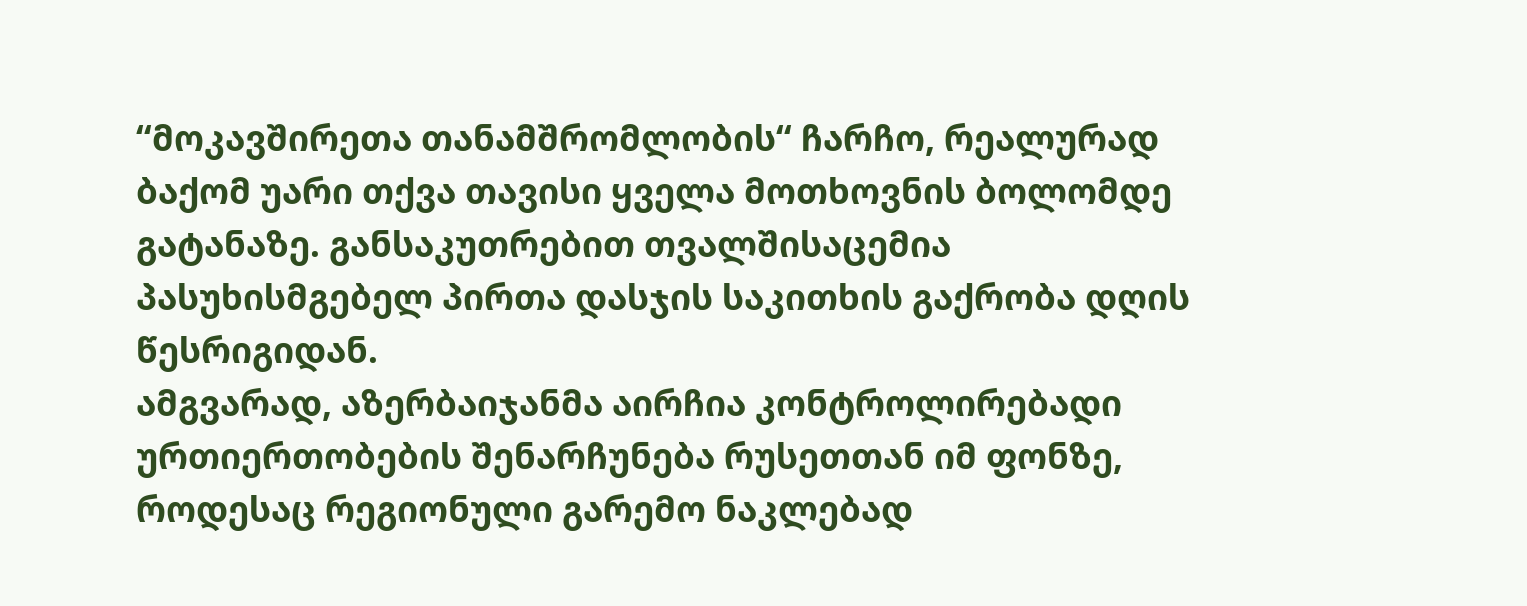“მოკავშირეთა თანამშრომლობის“ ჩარჩო, რეალურად ბაქომ უარი თქვა თავისი ყველა მოთხოვნის ბოლომდე გატანაზე. განსაკუთრებით თვალშისაცემია პასუხისმგებელ პირთა დასჯის საკითხის გაქრობა დღის წესრიგიდან.
ამგვარად, აზერბაიჯანმა აირჩია კონტროლირებადი ურთიერთობების შენარჩუნება რუსეთთან იმ ფონზე, როდესაც რეგიონული გარემო ნაკლებად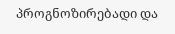პროგნოზირებადი და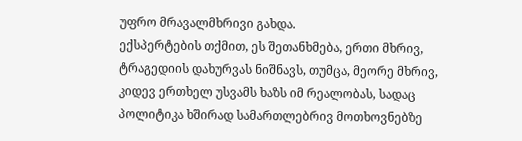უფრო მრავალმხრივი გახდა.
ექსპერტების თქმით, ეს შეთანხმება, ერთი მხრივ, ტრაგედიის დახურვას ნიშნავს, თუმცა, მეორე მხრივ, კიდევ ერთხელ უსვამს ხაზს იმ რეალობას, სადაც პოლიტიკა ხშირად სამართლებრივ მოთხოვნებზე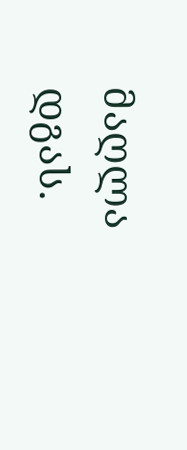მაღლა დგას.